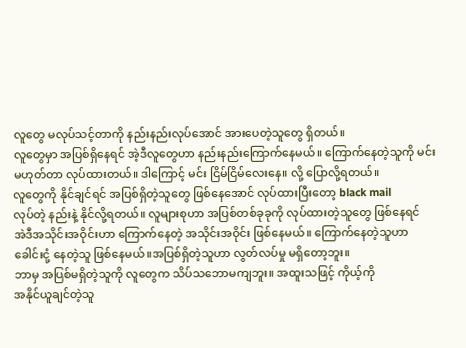လူတွေ မလုပ်သင့်တာကို နည်းနည်းလုပ်အောင် အားပေတဲ့သူတွေ ရှိတယ်။
လူတွေမှာ အပြစ်ရှိနေရင် အဲ့ဒီလူတွေဟာ နည်းနည်းကြောက်နေမယ်။ ကြောက်နေတဲ့သူကို မင်း
မဟုတ်တာ လုပ်ထားတယ်။ ဒါကြောင့် မင်း ငြိမ်ငြိမ်လေးနေ။ လို့ ပြောလို့ရတယ်။
လူတွေကို နိုင်ချင်ရင် အပြစ်ရှိတဲ့သူတွေ ဖြစ်နေအောင် လုပ်ထားပြီးတော့ black mail
လုပ်တဲ့ နည်းနဲ့ နိုင်လို့ရတယ်။ လူများစုဟာ အပြစ်တစ်ခုခုကို လုပ်ထားတဲ့သူတွေ ဖြစ်နေရင်
အဲဒီအသိုင်းအဝိုင်းဟာ ကြောက်နေတဲ့ အသိုင်းအဝိုင်း ဖြစ်နေမယ်။ ကြောက်နေတဲ့သူဟာ
ခေါင်းငုံ့ နေတဲ့သူ ဖြစ်နေမယ်။အပြစ်ရှိတဲ့သူဟာ လွတ်လပ်မှု မရှိတော့ဘူး။
ဘာမှ အပြစ်မရှိတဲ့သူကို လူတွေက သိပ်သဘောမကျဘူး။ အထူးသဖြင့် ကိုယ့်ကို
အနိုင်ယူချင်တဲ့သူ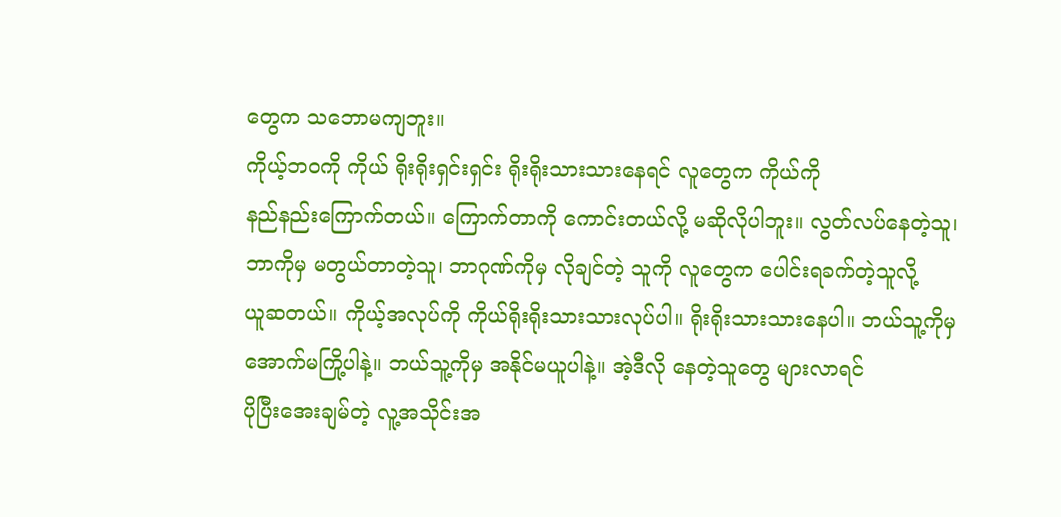တွေက သဘောမကျဘူး။
ကိုယ့်ဘဝကို ကိုယ် ရိုးရိုးရှင်းရှင်း ရိုးရိုးသားသားနေရင် လူတွေက ကိုယ်ကို
နည်နည်းကြောက်တယ်။ ကြောက်တာကို ကောင်းတယ်လို့ မဆိုလိုပါဘူး။ လွတ်လပ်နေတဲ့သူ၊
ဘာကိုမှ မတွယ်တာတဲ့သူ၊ ဘာဂုဏ်ကိုမှ လိုချင်တဲ့ သူကို လူတွေက ပေါင်းရခက်တဲ့သူလို့
ယူဆတယ်။ ကိုယ့်အလုပ်ကို ကိုယ်ရိုးရိုးသားသားလုပ်ပါ။ ရိုးရိုးသားသားနေပါ။ ဘယ်သူ့ကိုမှ
အောက်မကြို့ပါနဲ့။ ဘယ်သူ့ကိုမှ အနိုင်မယူပါနဲ့။ အဲ့ဒီလို နေတဲ့သူတွေ များလာရင်
ပိုပြီးအေးချမ်တဲ့ လူ့အသိုင်းအ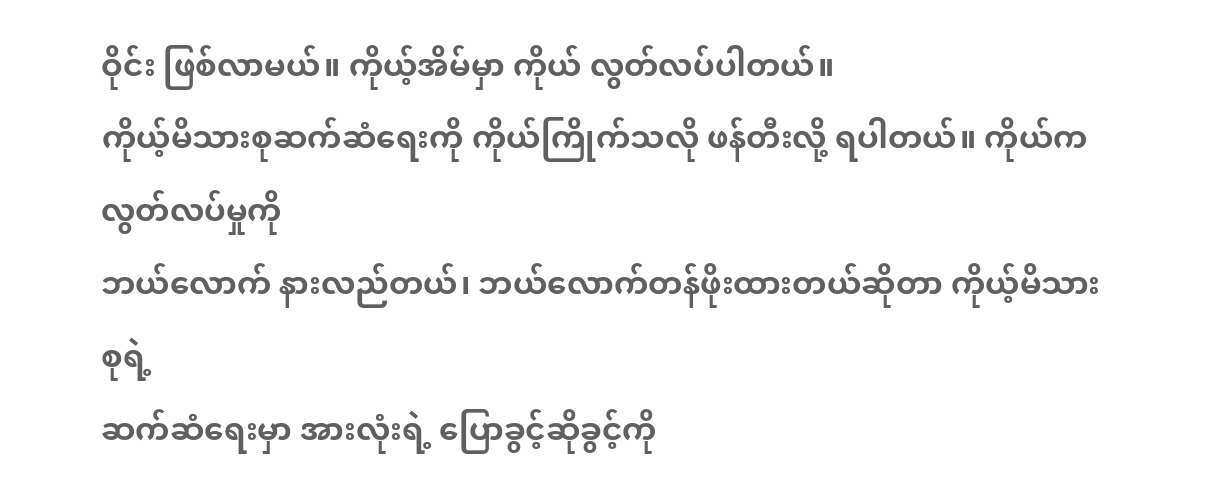ဝိုင်း ဖြစ်လာမယ်။ ကိုယ့်အိမ်မှာ ကိုယ် လွတ်လပ်ပါတယ်။
ကိုယ့်မိသားစုဆက်ဆံရေးကို ကိုယ်ကြိုက်သလို ဖန်တီးလို့ ရပါတယ်။ ကိုယ်က လွတ်လပ်မှုကို
ဘယ်လောက် နားလည်တယ်၊ ဘယ်လောက်တန်ဖိုးထားတယ်ဆိုတာ ကိုယ့်မိသားစုရဲ့
ဆက်ဆံရေးမှာ အားလုံးရဲ့ ပြောခွင့်ဆိုခွင့်ကို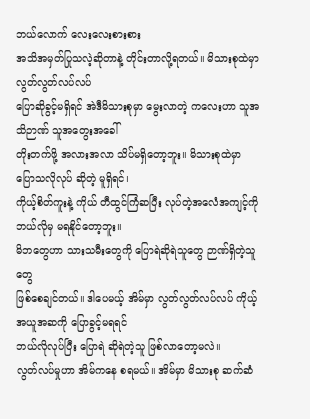ဘယ်လောက် လေးလေးစားစား
အသိအမှတ်ပြုသလဲ့ဆိုတာနဲ့ တိုင်းတာလို့ရတယ်။ မိသားစုထဲမှာ လွတ်လွတ်လပ်လပ်
ပြောဆိုခွင့်မရှိရင် အဲဒီမိသားစုမှာ မွေးလာတဲ့ ကလေးဟာ သူအသိဉာဏ် သူအတွေးအခေါ်
တိုးတက်ဖို့ အလားအလာ သိပ်မရှိတော့ဘူး။ မိသားစုထဲမှာ ပြောသလိုလုပ် ဆိုတဲ့ မူရှိရင်၊
ကိုယ့်စိတ်ကူးနဲ့ ကိုယ် တီထွင်ကြံဆပြီး လုပ်တဲ့အလေံအကျင့်ကို ဘယ်လိုမှ မရနိုင်တော့ဘူး။
မိဘတွေဟာ သားသမီးတွေကို ပြောရဲဆိုရဲသူတွေ ဉာဏ်ရှိတဲ့သူတွေ
ဖြစ်စေချင်တယ်။ ဒါပေမယ့် အိမ်မှာ လွတ်လွတ်လပ်လပ် ကိုယ့်အယူအဆကို ပြောခွင့်မရရင်
ဘယ်လိုလုပ်ပြီး ပြောရဲ ဆိုရဲတဲ့သူ ဖြစ်လာတော့မလဲ။
လွတ်လပ်မှုဟာ အိမ်ကနေ စရမယ်။ အိမ်မှာ မိသားစု ဆက်ဆံ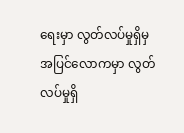ရေးမှာ လွတ်လပ်မှုရှိမှ
အပြင်လောကမှာ လွတ်လပ်မှုရှိ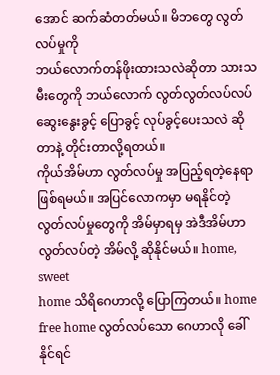အောင် ဆက်ဆံတတ်မယ်။ မိဘတွေ လွတ်လပ်မှုကို
ဘယ်လောက်တန်ဖိုးထားသလဲဆိုတာ သားသမီးတွေကို ဘယ်လောက် လွတ်လွတ်လပ်လပ်
ဆွေးနွေးခွင့် ပြောခွင့် လုပ်ခွင့်ပေးသလဲ ဆိုတာနဲ့ တိုင်းတာလို့ရတယ်။
ကိုယ်အိမ်ဟာ လွတ်လပ်မှု အပြည့်ရတဲ့နေရာ ဖြစ်ရမယ်။ အပြင်လောကမှာ မရနိုင်တဲ့
လွတ်လပ်မှုတွေကို အိမ်မှာရမှ အဲဒီအိမ်ဟာ လွတ်လပ်တဲ့ အိမ်လို့ ဆိုနိုင်မယ်။ home, sweet
home သိရိဂေဟာလို့ ပြောကြတယ်။ home free home လွတ်လပ်သော ဂေဟာလို ခေါ်နိုင်ရင်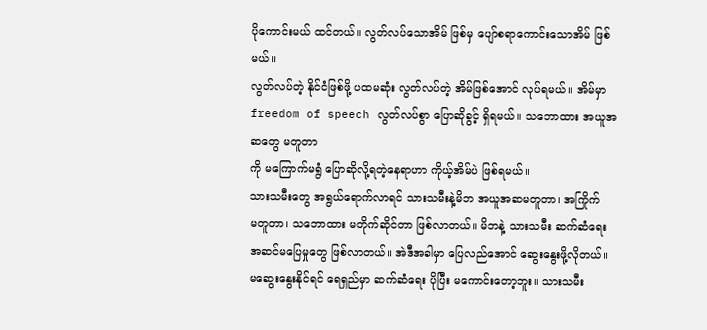ပိုကောင်းမယ် ထင်တယ်။ လွတ်လပ်သောအိမ် ဖြစ်မှ ပျော်စရာကောင်းသောအိမ် ဖြစ်မယ်။
လွတ်လပ်တဲ့ နိုင်ငံဖြစ်ဖို့ ပထမဆုံး လွတ်လပ်တဲ့ အိမ်ဖြစ်အောင် လုပ်ရမယ်။ အိမ်မှာ
freedom of speech လွတ်လပ်စွာ ပြောဆိုခွင့် ရှိရမယ်။ သဘောထား အယူအဆတွေ မတူတာ
ကို မကြောက်မရွံ ပြောဆိုလို့ရတဲ့နေရာဟာ ကိုယ့်အိမ်ပဲ ဖြစ်ရမယ်။
သားသမီးတွေ အရွယ်ရောက်လာရင် သားသမီးနဲ့မိဘ အယူအဆမတူတာ၊ အကြိုက်
မတူတာ၊ သဘောထား မတိုက်ဆိုင်တာ ဖြစ်လာတယ်။ မိဘနဲ့ သားသမီး ဆက်ဆံရေး
အဆင်မပြေမှုတွေ ဖြစ်လာတယ်။ အဲဒီအခါမှာ ပြေလည်အောင် ဆွေးနွေးဖို့လိုတယ်။
မဆွေးနွေးနိုင်ရင် ရေရှည်မှာ ဆက်ဆံရေး ပိုပြီး မကောင်းတော့ဘူး။ သားသမီး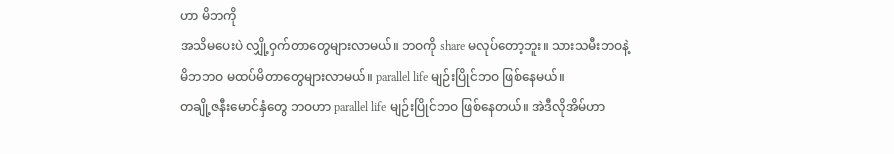ဟာ မိဘကို
အသိမပေးပဲ လျှို့ဝှက်တာတွေများလာမယ်။ ဘဝကို share မလုပ်တော့ဘူး။ သားသမီးဘဝနဲ့
မိဘဘဝ မထပ်မိတာတွေများလာမယ်။ parallel life မျဉ်းပြိုင်ဘဝ ဖြစ်နေမယ်။
တချို့ဇနီးမောင်နှံတွေ ဘဝဟာ parallel life မျဉ်းပြိုင်ဘဝ ဖြစ်နေတယ်။ အဲဒီလိုအိမ်ဟာ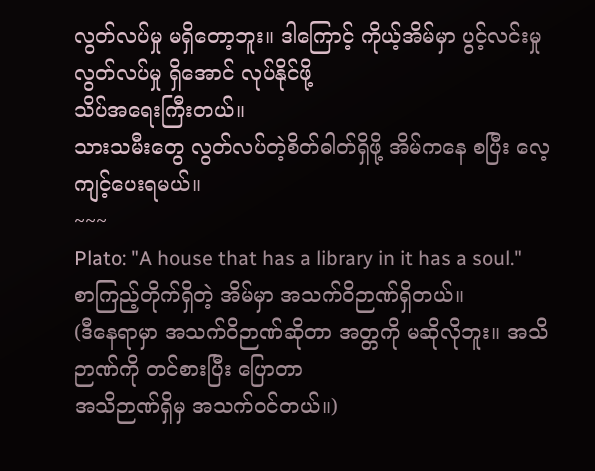လွတ်လပ်မှု မရှိတော့ဘူး။ ဒါကြောင့် ကိုယ့်အိမ်မှာ ပွင့်လင်းမှု လွတ်လပ်မှု ရှိအောင် လုပ်နိုင်ဖို့
သိပ်အရေးကြီးတယ်။
သားသမီးတွေ လွတ်လပ်တဲ့စိတ်ဓါတ်ရှိဖို့ အိမ်ကနေ စပြီး လေ့ကျင့်ပေးရမယ်။
~~~
Plato: "A house that has a library in it has a soul."
စာကြည့်တိုက်ရှိတဲ့ အိမ်မှာ အသက်ဝိဉာဏ်ရှိတယ်။
(ဒီနေရာမှာ အသက်ဝိဉာဏ်ဆိုတာ အတ္တကို မဆိုလိုဘူး။ အသိဉာဏ်ကို တင်စားပြီး ပြောတာ
အသိဉာဏ်ရှိမှ အသက်ဝင်တယ်။)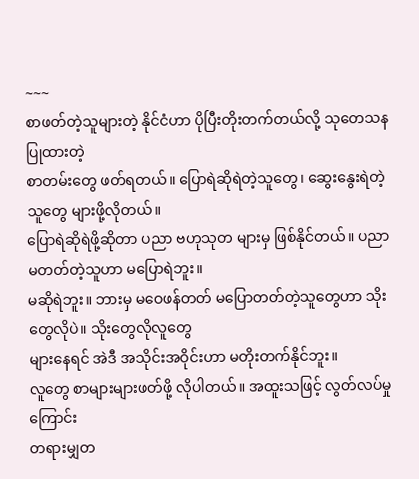~~~
စာဖတ်တဲ့သူများတဲ့ နိုင်ငံဟာ ပိုပြီးတိုးတက်တယ်လို့ သုတေသနပြုထားတဲ့
စာတမ်းတွေ ဖတ်ရတယ်။ ပြောရဲဆိုရဲတဲ့သူတွေ၊ ဆွေးနွေးရဲတဲ့သူတွေ များဖို့လိုတယ်။
ပြောရဲဆိုရဲဖို့ဆိုတာ ပညာ ဗဟုသုတ များမှ ဖြစ်နိုင်တယ်။ ပညာမတတ်တဲ့သူဟာ မပြောရဲဘူး။
မဆိုရဲဘူး။ ဘားမှ မဝေဖန်တတ် မပြောတတ်တဲ့သူတွေဟာ သိုးတွေလိုပဲ။ သိုးတွေလိုလူတွေ
များနေရင် အဲဒီ အသိုင်းအဝိုင်းဟာ မတိုးတက်နိုင်ဘူး။
လူတွေ စာများများဖတ်ဖို့ လိုပါတယ်။ အထူးသဖြင့် လွတ်လပ်မှု ကြောင်း
တရားမျှတ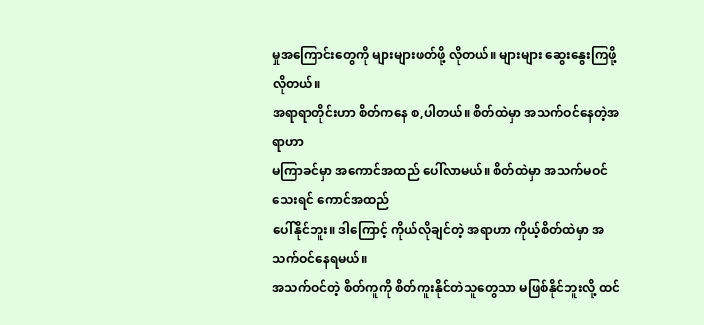မှုအကြောင်းတွေကို များများဖတ်ဖို့ လိုတယ်။ များများ ဆွေးနွေးကြဖို့လိုတယ်။
အရာရာတိုင်းဟာ စိတ်ကနေ စ,ပါတယ်။ စိတ်ထဲမှာ အသက်ဝင်နေတဲ့အရာဟာ
မကြာခင်မှာ အကောင်အထည် ပေါ်လာမယ်။ စိတ်ထဲမှာ အသက်မဝင်သေးရင် ကောင်အထည်
ပေါ်နိုင်ဘူး။ ဒါကြောင့် ကိုယ်လိုချင်တဲ့ အရာဟာ ကိုယ့်စိတ်ထဲမှာ အသက်ဝင်နေရမယ်။
အသက်ဝင်တဲ့ စိတ်ကူကို စိတ်ကူးနိုင်တဲသူတွေသာ မဖြစ်နိုင်ဘူးလို့ ထင်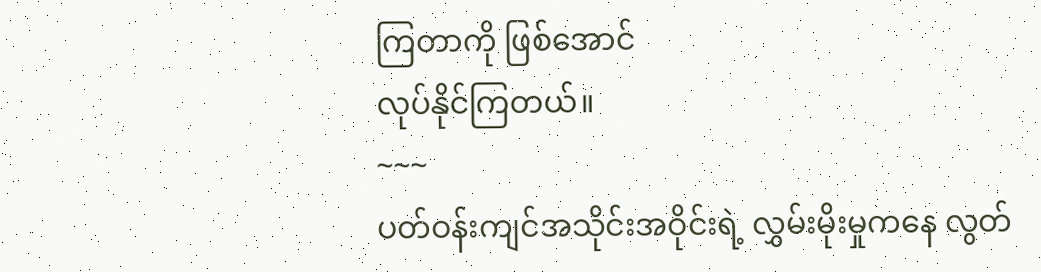ကြတာကို ဖြစ်အောင်
လုပ်နိုင်ကြတယ်။
~~~
ပတ်ဝန်းကျင်အသိုင်းအဝိုင်းရဲ့ လွှမ်းမိုးမှုကနေ လွတ်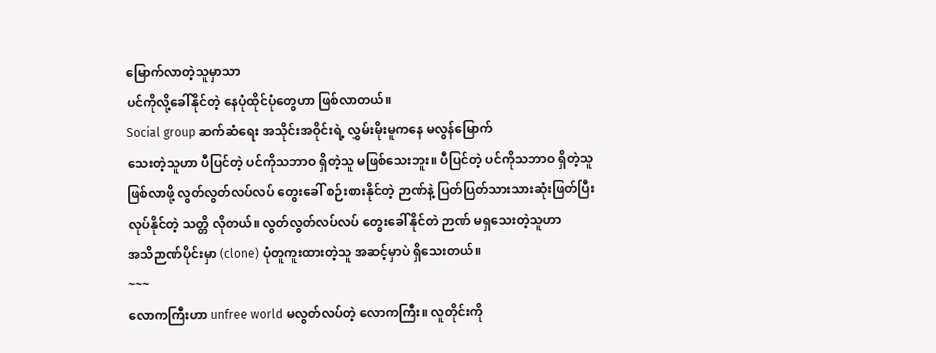မြောက်လာတဲ့သူမှာသာ
ပင်ကိုလို့ခေါ်နိုင်တဲ့ နေပုံထိုင်ပုံတွေဟာ ဖြစ်လာတယ်။
Social group ဆက်ဆံရေး အသိုင်းအဝိုင်းရဲ့ လွှမ်းမိုးမူကနေ မလွန်မြောက်
သေးတဲ့သူဟာ ပီပြင်တဲ့ ပင်ကိုသဘာဝ ရှိတဲ့သူ မဖြစ်သေးဘူး။ ပီပြင်တဲ့ ပင်ကိုသဘာဝ ရှိတဲ့သူ
ဖြစ်လာဖို့ လွတ်လွတ်လပ်လပ် တွေးခေါ် စဉ်းစားနိုင်တဲ့ ဉာဏ်နဲ့ ပြတ်ပြတ်သားသားဆုံးဖြတ်ပြီး
လုပ်နိုင်တဲ့ သတ္တိ လိုတယ်။ လွတ်လွတ်လပ်လပ် တွေးခေါ်နိုင်တဲ ဉာဏ် မရှသေးတဲ့သူဟာ
အသိဉာဏ်ပိုင်းမှာ (clone) ပုံတူကူးထားတဲ့သူ အဆင့်မှာပဲ ရှိသေးတယ်။
~~~
လောကကြီးဟာ unfree world မလွတ်လပ်တဲ့ လောကကြီး။ လူတိုင်းကို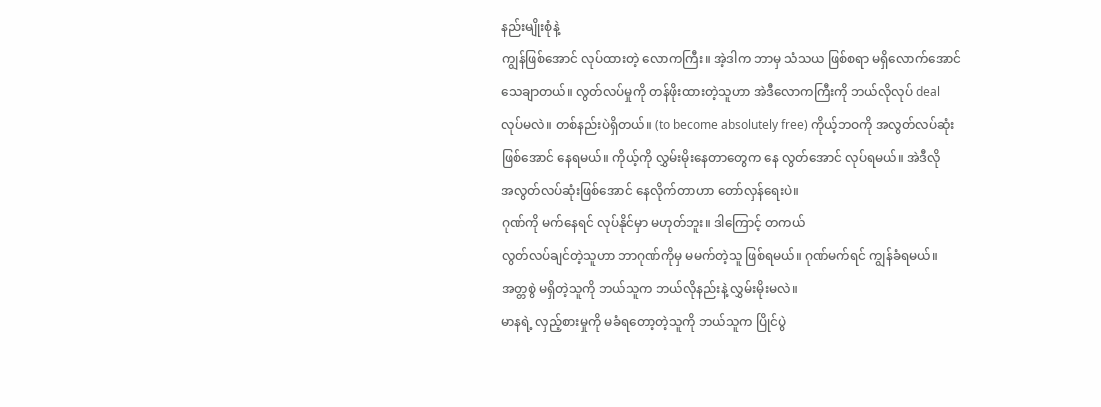နည်းမျိုးစုံနဲ့
ကျွန်ဖြစ်အောင် လုပ်ထားတဲ့ လောကကြီး။ အဲ့ဒါက ဘာမှ သံသယ ဖြစ်စရာ မရှိလောက်အောင်
သေချာတယ်။ လွတ်လပ်မှုကို တန်ဖိုးထားတဲ့သူဟာ အဲဒီလောကကြီးကို ဘယ်လိုလုပ် deal
လုပ်မလဲ။ တစ်နည်းပဲရှိတယ်။ (to become absolutely free) ကိုယ့်ဘဝကို အလွတ်လပ်ဆုံး
ဖြစ်အောင် နေရမယ်။ ကိုယ့်ကို လွှမ်းမိုးနေတာတွေက နေ လွတ်အောင် လုပ်ရမယ်။ အဲဒီလို
အလွတ်လပ်ဆုံးဖြစ်အောင် နေလိုက်တာဟာ တော်လှန်ရေးပဲ။
ဂုဏ်ကို မက်နေရင် လုပ်နိုင်မှာ မဟုတ်ဘူး။ ဒါကြောင့် တကယ်
လွတ်လပ်ချင်တဲ့သူဟာ ဘာဂုဏ်ကိုမှ မမက်တဲ့သူ ဖြစ်ရမယ်။ ဂုဏ်မက်ရင် ကျွန်ခံရမယ်။
အတ္တစွဲ မရှိတဲ့သူကို ဘယ်သူက ဘယ်လိုနည်းနဲ့ လွှမ်းမိုးမလဲ။
မာနရဲ့ လှည့်စားမှုကို မခံရတော့တဲ့သူကို ဘယ်သူက ပြိုင်ပွဲ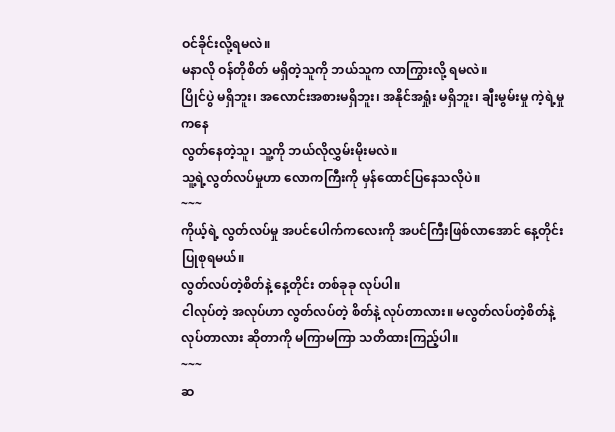ဝင်ခိုင်းလို့ရမလဲ။
မနာလို ဝန်တိုစိတ် မရှိတဲ့သူကို ဘယ်သူက လာကြွားလို့ ရမလဲ။
ပြိုင်ပွဲ မရှိဘူး၊ အလောင်းအစားမရှိဘူး၊ အနိုင်အရှုံး မရှိဘူး၊ ချီးမွမ်းမှု ကဲ့ရဲ့မှုကနေ
လွတ်နေတဲ့သူ၊ သူ့ကို ဘယ်လိုလွှမ်းမိုးမလဲ။
သူ့ရဲ့လွတ်လပ်မှုဟာ လောကကြီးကို မှန်ထောင်ပြနေသလိုပဲ။
~~~
ကိုယ့်ရဲ့ လွတ်လပ်မှု အပင်ပေါက်ကလေးကို အပင်ကြီးဖြစ်လာအောင် နေ့တိုင်း
ပြုစုရမယ်။
လွတ်လပ်တဲ့စိတ်နဲ့ နေ့တိုင်း တစ်ခုခု လုပ်ပါ။
ငါလုပ်တဲ့ အလုပ်ဟာ လွတ်လပ်တဲ့ စိတ်နဲ့ လုပ်တာလား။ မလွတ်လပ်တဲ့စိတ်နဲ့
လုပ်တာလား ဆိုတာကို မကြာမကြာ သတိထားကြည့်ပါ။
~~~
ဆ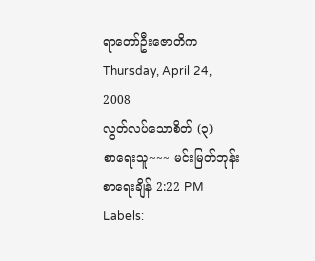ရာတော်ဦးဇောတိက
Thursday, April 24, 2008
လွတ်လပ်သောစိတ် (၃)
စာရေးသူ~~~ မင်းမြတ်ဘုန်း စာရေးချိန် 2:22 PM
Labels: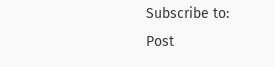Subscribe to:
Post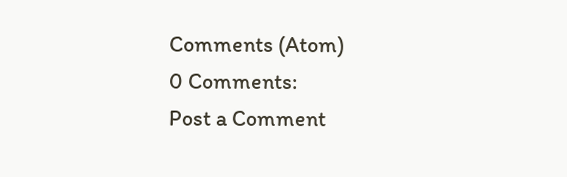Comments (Atom)
0 Comments:
Post a Comment